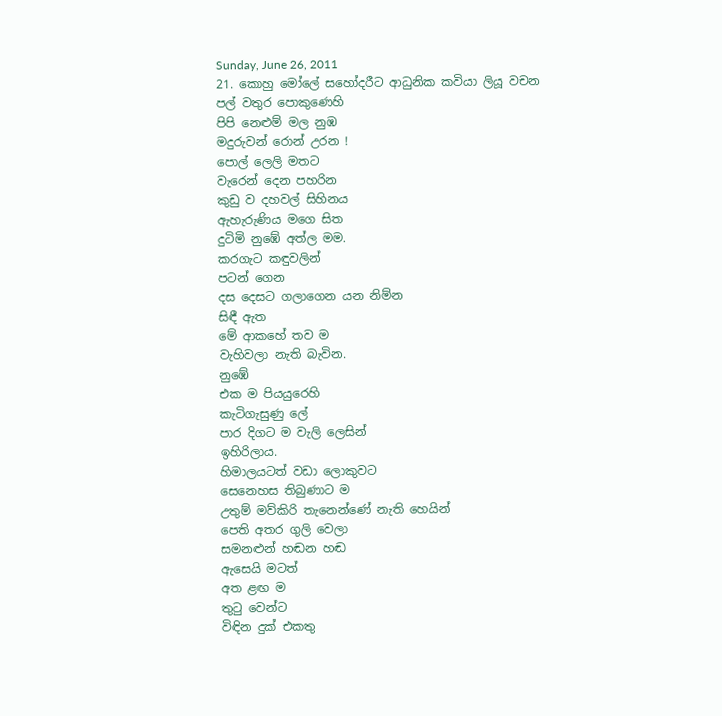Sunday, June 26, 2011
21. කොහු මෝලේ සහෝදරීට ආධුනික කවියා ලියූ වචන
පල් වතුර පොකුණෙහි
පිපි නෙළුම් මල නුඹ
මදුරුවන් රොන් උරන !
පොල් ලෙලි මතට
වැරෙන් දෙන පහරින
කුඩු ව දහවල් සිහිනය
ඇහැරුණිය මගෙ සිත
දුටිමි නුඹේ අත්ල මම.
කරගැට කඳුවලින්
පටන් ගෙන
දස දෙසට ගලාගෙන යන නිම්න
සිඳී ඇත
මේ ආකහේ තව ම
වැහිවලා නැති බැවින.
නුඹේ
එක ම පියයුරෙහි
කැටිගැසුණු ලේ
පාර දිගට ම වැලි ලෙසින්
ඉහිරිලාය.
හිමාලයටත් වඩා ලොකුවට
සෙනෙහස තිබුණාට ම
උතුම් මව්කිරි තැනෙන්ණේ නැති හෙයින්
පෙති අතර ගුලි වෙලා
සමනළුන් හඬන හඬ
ඇසෙයි මටත්
අත ළඟ ම
තුටු වෙන්ට
විඳින දුක් එකතු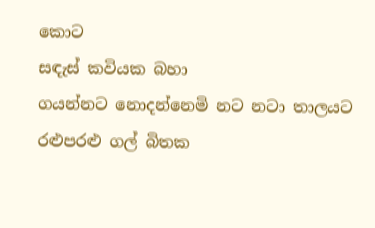කොට
සඳැස් කවියක බහා
ගයන්නට නොදන්නෙමි නට නටා තාලයට
රළුපරළු ගල් බිතක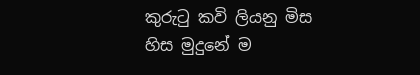කුරුටු කවි ලියනු මිස
හිස මුදුනේ ම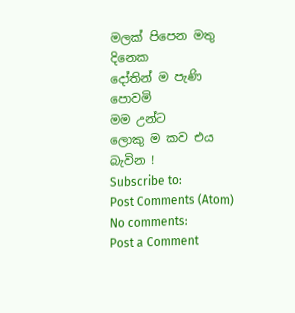මලක් පිපෙන මතු දිනෙක
දෝතින් ම පැණි පොවමි
මම උන්ට
ලොකු ම කව එය බැවින !
Subscribe to:
Post Comments (Atom)
No comments:
Post a Comment